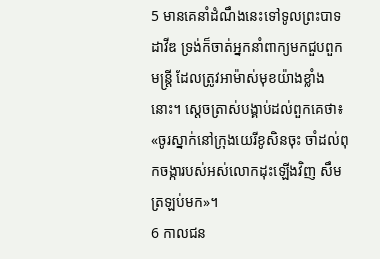5 មានគេនាំដំណឹងនេះទៅទូលព្រះបាទដាវីឌ ទ្រង់ក៏ចាត់អ្នកនាំពាក្យមកជួបពួកមន្ត្រី ដែលត្រូវអាម៉ាស់មុខយ៉ាងខ្លាំងនោះ។ ស្ដេចត្រាស់បង្គាប់ដល់ពួកគេថា៖ «ចូរស្នាក់នៅក្រុងយេរីខូសិនចុះ ចាំដល់ពុកចង្ការបស់អស់លោកដុះឡើងវិញ សឹមត្រឡប់មក»។
6 កាលជន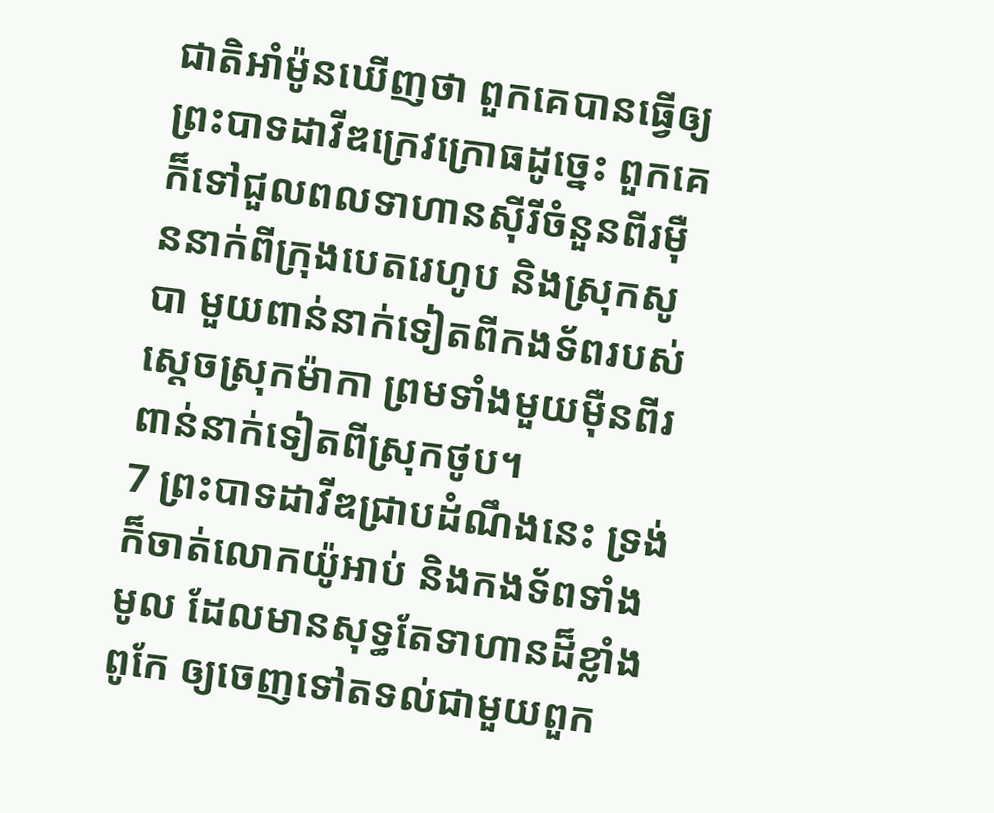ជាតិអាំម៉ូនឃើញថា ពួកគេបានធ្វើឲ្យព្រះបាទដាវីឌក្រេវក្រោធដូច្នេះ ពួកគេក៏ទៅជួលពលទាហានស៊ីរីចំនួនពីរម៉ឺននាក់ពីក្រុងបេតរេហូប និងស្រុកសូបា មួយពាន់នាក់ទៀតពីកងទ័ពរបស់ស្ដេចស្រុកម៉ាកា ព្រមទាំងមួយម៉ឺនពីរពាន់នាក់ទៀតពីស្រុកថូប។
7 ព្រះបាទដាវីឌជ្រាបដំណឹងនេះ ទ្រង់ក៏ចាត់លោកយ៉ូអាប់ និងកងទ័ពទាំងមូល ដែលមានសុទ្ធតែទាហានដ៏ខ្លាំងពូកែ ឲ្យចេញទៅតទល់ជាមួយពួក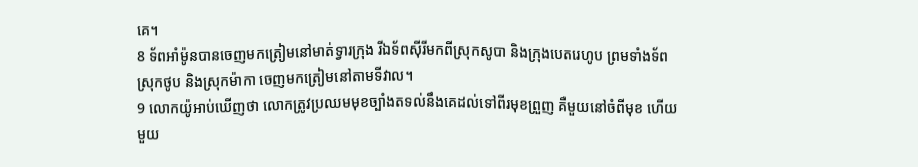គេ។
8 ទ័ពអាំម៉ូនបានចេញមកត្រៀមនៅមាត់ទ្វារក្រុង រីឯទ័ពស៊ីរីមកពីស្រុកសូបា និងក្រុងបេតរេហូប ព្រមទាំងទ័ពស្រុកថូប និងស្រុកម៉ាកា ចេញមកត្រៀមនៅតាមទីវាល។
9 លោកយ៉ូអាប់ឃើញថា លោកត្រូវប្រឈមមុខច្បាំងតទល់នឹងគេដល់ទៅពីរមុខព្រួញ គឺមួយនៅចំពីមុខ ហើយមួយ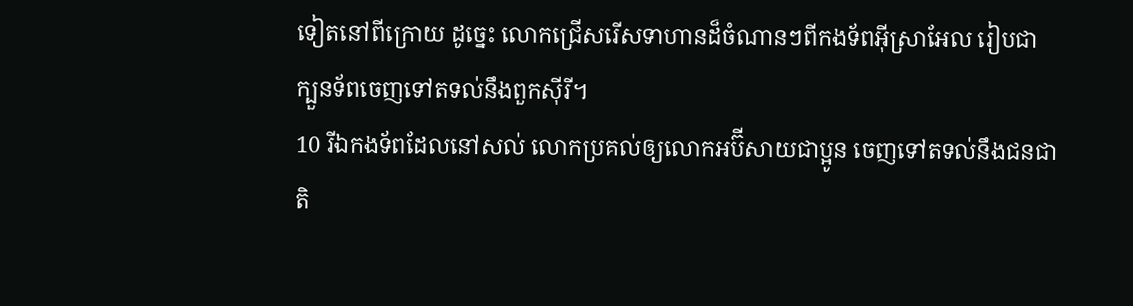ទៀតនៅពីក្រោយ ដូច្នេះ លោកជ្រើសរើសទាហានដ៏ចំណានៗពីកងទ័ពអ៊ីស្រាអែល រៀបជាក្បួនទ័ពចេញទៅតទល់នឹងពួកស៊ីរី។
10 រីឯកងទ័ពដែលនៅសល់ លោកប្រគល់ឲ្យលោកអប៊ីសាយជាប្អូន ចេញទៅតទល់នឹងជនជាតិ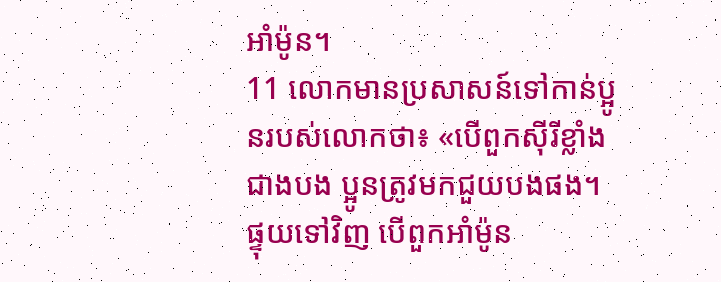អាំម៉ូន។
11 លោកមានប្រសាសន៍ទៅកាន់ប្អូនរបស់លោកថា៖ «បើពួកស៊ីរីខ្លាំងជាងបង ប្អូនត្រូវមកជួយបងផង។ ផ្ទុយទៅវិញ បើពួកអាំម៉ូន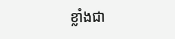ខ្លាំងជា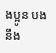ងប្អូន បងនឹង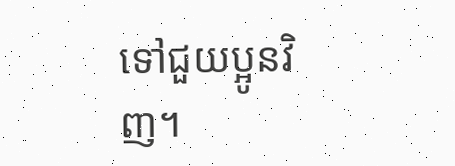ទៅជួយប្អូនវិញ។